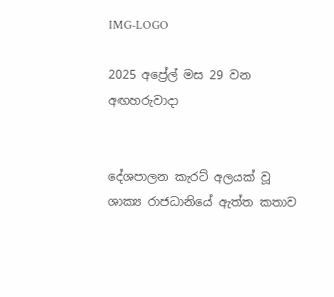IMG-LOGO

2025 අප්‍රේල් මස 29 වන අඟහරුවාදා


දේශපාලන කැරට් අලයක් වූ ශාක්‍ය රාජධානියේ ඇත්ත කතාව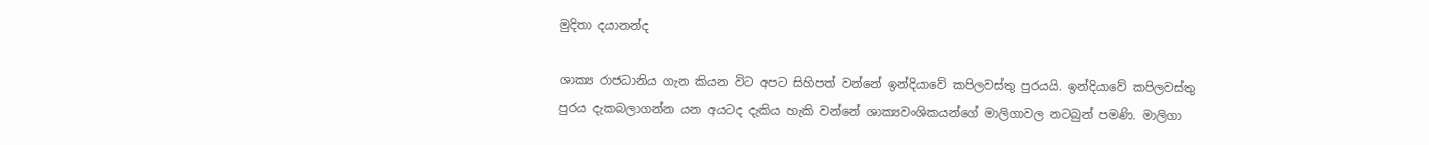මුදිතා දයානන්ද

ශාක්‍ය රාජධානිය ගැන කියන විට අපට සිහිපත් වන්නේ ඉන්දියාවේ කපිලවස්තු පුරයයි. ඉන්දියාවේ කපිලවස්තු පුරය දැකබලාගන්න යන අයටද දැකිය හැකි වන්නේ ශාක්‍යවංශිකයන්ගේ මාලිගාවල නටබුන් පමණි. මාලිගා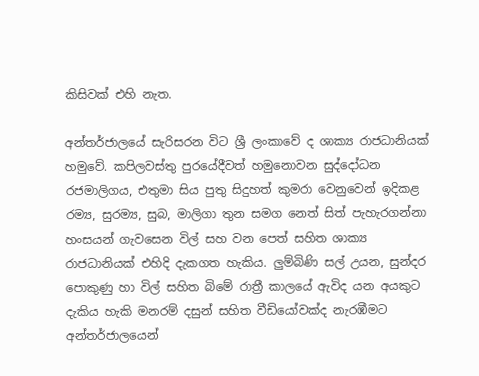කිසිවක් එහි නැත.

අන්තර්ජාලයේ සැරිසරන විට ශ්‍රී ලංකාවේ ද ශාක්‍ය රාජධානියක් හමුවේ. කපිලවස්තු පුරයේදීවත් හමුනොවන සුද්දෝධන රජමාලිගය, එතුමා සිය පුතු සිදුහත් කුමරා වෙනුවෙන් ඉදිකළ රම්‍ය, සුරම්‍ය, සුබ, මාලිගා තුන සමග නෙත් සිත් පැහැරගන්නා හංසයන් ගැවසෙන විල් සහ වන පෙත් සහිත ශාක්‍ය රාජධානියක් එහිදි දැකගත හැකිය. ලුම්බිණි සල් උයන, සුන්දර පොකුණු හා විල් සහිත බිමේ රාත්‍රී කාලයේ ඇවිද යන අයකුට දැකිය හැකි මනරම් දසුන් සහිත වීඩියෝවක්ද නැරඹීමට අන්තර්ජාලයෙන්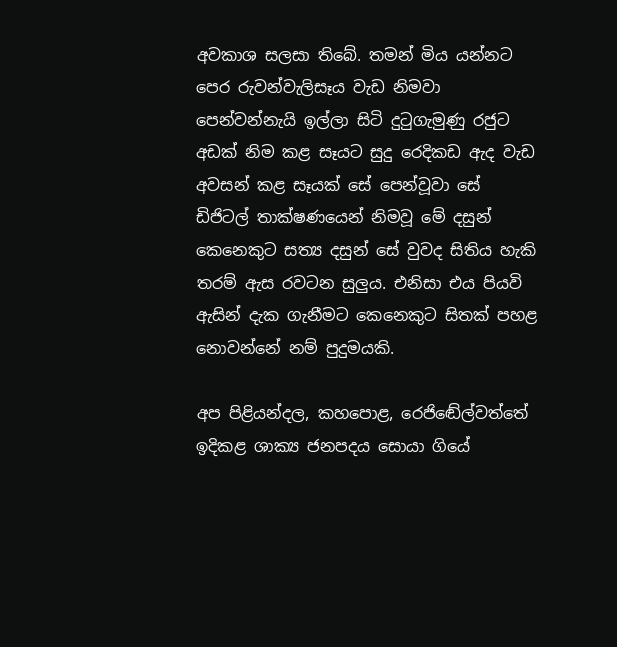අවකාශ සලසා තිබේ. තමන් මිය යන්නට පෙර රුවන්වැලිසෑය වැඩ නිමවා පෙන්වන්නැයි ඉල්ලා සිටි දුටුගැමුණු රජුට අඩක් නිම කළ සෑයට සුදු රෙදිකඩ ඇද වැඩ අවසන් කළ සෑයක් සේ පෙන්වූවා සේ ඩිජිටල් තාක්ෂණයෙන් නිමවූ මේ දසුන් කෙනෙකුට සත්‍ය දසුන් සේ වුවද සිතිය හැකි තරම් ඇස රවටන සුලුය. එනිසා එය පියවි ඇසින් දැක ගැනීමට කෙනෙකුට සිතක් පහළ නොවන්නේ නම් පුදුමයකි.

අප පිළියන්දල, කහපොළ, රෙජිඬේල්වත්තේ ඉදිකළ ශාක්‍ය ජනපදය සොයා ගියේ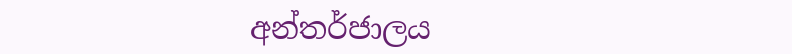අන්තර්ජාලය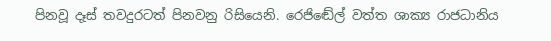පිනවූ දෑස් තවදුරටත් පිනවනු රිසියෙනි. රෙජිඬේල් වත්ත ශාක්‍ය රාජධානිය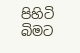පිහිටි බිමට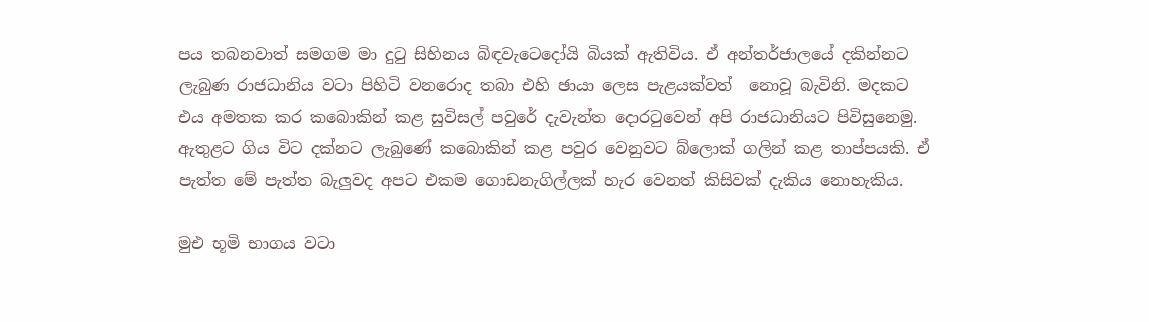පය තබනවාත් සමගම මා දුටු සිහිනය බිඳවැටෙදෝයි බියක් ඇතිවිය. ඒ අන්තර්ජාලයේ දකින්නට ලැබුණ රාජධානිය වටා පිහිටි වනරොද තබා එහි ඡායා ලෙස පැළයක්වත්  නොවූ බැවිනි. මදකට එය අමතක කර කබොකින් කළ සුවිසල් පවුරේ දැවැන්ත දොරටුවෙන් අපි රාජධානියට පිවිසුනෙමු. ඇතුළට ගිය විට දක්නට ලැබුණේ කබොකින් කළ පවුර වෙනුවට බ්ලොක් ගලින් කළ තාප්පයකි. ඒ පැත්ත මේ පැත්ත බැලුවද අපට එකම ගොඩනැගිල්ලක් හැර වෙනත් කිසිවක් දැකිය නොහැකිය.

මුඑ භූමි භාගය වටා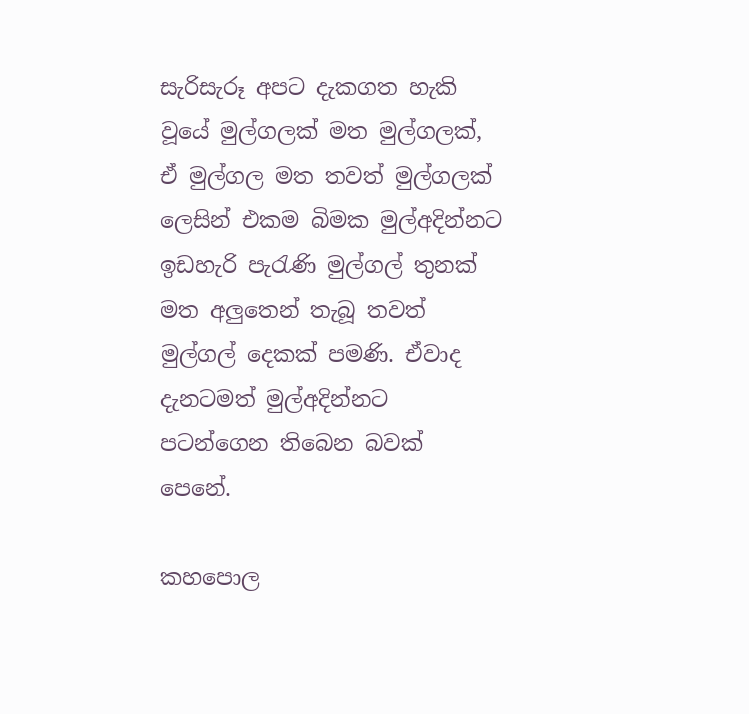සැරිසැරූ අපට දැකගත හැකි වූයේ මුල්ගලක් මත මුල්ගලක්, ඒ මුල්ගල මත තවත් මුල්ගලක් ලෙසින් එකම බිමක මුල්අදින්නට ඉඩහැරි පැරැණි මුල්ගල් තුනක් මත අලුතෙන් තැබූ තවත් මුල්ගල් දෙකක් පමණි. ඒවාද දැනටමත් මුල්අදින්නට පටන්ගෙන තිබෙන බවක් පෙනේ.

කහපොල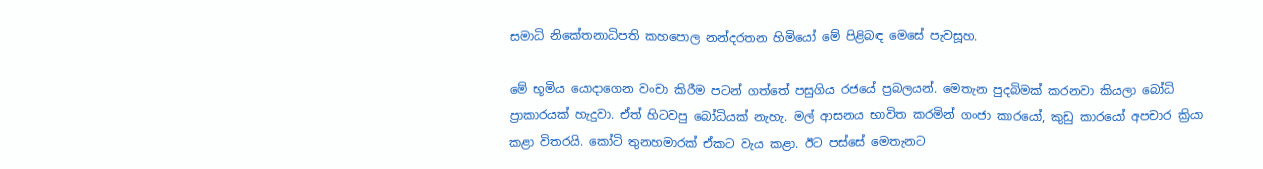සමාධි නිකේතනාධිපති කහපොල නන්දරතන හිමියෝ මේ පිළිබඳ මෙසේ පැවසූහ.

මේ භූමිය යොදාගෙන වංචා කිරීම පටන් ගත්තේ පසුගිය රජයේ ප්‍රබලයන්. මෙතැන පුදබිමක් කරනවා කියලා බෝධි ප්‍රාකාරයක් හැදුවා. ඒත් හිටවපු බෝධියක් නැහැ. මල් ආසනය භාවිත කරමින් ගංජා කාරයෝ, කුඩු කාරයෝ අපචාර ක්‍රියා කළා විතරයි. කෝටි තුනහමාරක් ඒකට වැය කළා. ඊට පස්සේ මෙතැනට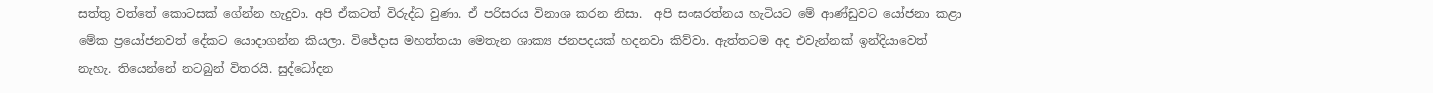සත්තු වත්තේ කොටසක් ගේන්න හැදුවා. අපි ඒකටත් විරුද්ධ වුණා. ඒ පරිසරය විනාශ කරන නිසා.  අපි සංඝරත්නය හැටියට මේ ආණ්ඩුවට යෝජනා කළා මේක ප්‍රයෝජනවත් දේකට යොදාගන්න කියලා. විජේදාස මහත්තයා මෙතැන ශාක්‍ය ජනපදයක් හදනවා කිව්වා. ඇත්තටම අද එවැන්නක් ඉන්දියාවෙත් නැහැ. තියෙන්නේ නටබුන් විතරයි. සුද්ධෝදන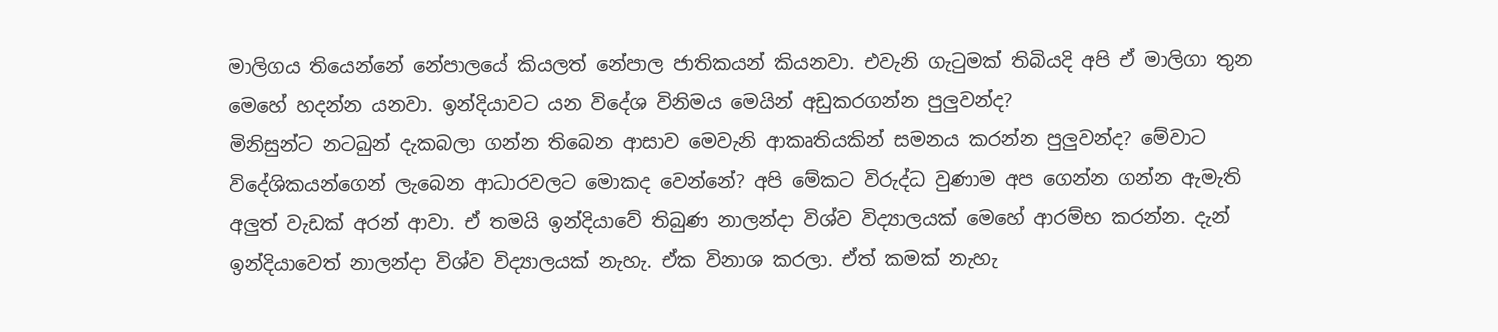මාලිගය තියෙන්නේ නේපාලයේ කියලත් නේපාල ජාතිකයන් කියනවා. එවැනි ගැටුමක් තිබියදි අපි ඒ මාලිගා තුන මෙහේ හදන්න යනවා. ඉන්දියාවට යන විදේශ විනිමය මෙයින් අඩුකරගන්න පුලුවන්ද?
මිනිසුන්ට නටබුන් දැකබලා ගන්න තිබෙන ආසාව මෙවැනි ආකෘතියකින් සමනය කරන්න පුලුවන්ද? මේවාට විදේශිකයන්ගෙන් ලැබෙන ආධාරවලට මොකද වෙන්නේ? අපි මේකට විරුද්ධ වුණාම අප ගෙන්න ගන්න ඇමැති අලුත් වැඩක් අරන් ආවා. ඒ තමයි ඉන්දියාවේ තිබුණ නාලන්දා විශ්ව විද්‍යාලයක් මෙහේ ආරම්භ කරන්න. දැන් ඉන්දියාවෙත් නාලන්දා විශ්ව විද්‍යාලයක් නැහැ. ඒක විනාශ කරලා. ඒත් කමක් නැහැ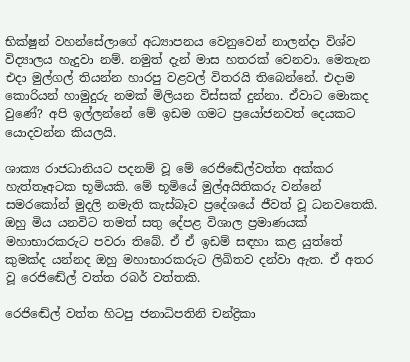භික්ෂුන් වහන්සේලාගේ අධ්‍යාපනය වෙනුවෙන් නාලන්දා විශ්ව විද්‍යාලය හැදුවා නම්. නමුත් දැන් මාස හතරක් වෙනවා. මෙතැන එදා මුල්ගල් තියන්න හාරපු වළවල් විතරයි තිබෙන්නේ. එදාම කොරියන් හාමුදුරු නමක් මිලියන විස්සක් දුන්නා. ඒවාට මොකද වුණේ? අපි ඉල්ලන්නේ මේ ඉඩම ගමට ප්‍රයෝජනවත් දෙයකට යොදවන්න කියලයි.

ශාක්‍ය රාජධානියට පදනම් වූ මේ රෙජිඬේල්වත්ත අක්කර හැත්තෑඅටක භූමියකි. මේ භූමියේ මුල්අයිතිකරු වන්නේ සමරකෝන් මුදලි නමැති කැස්බෑව ප්‍රදේශයේ ජීවත් වූ ධනවතෙකි. ඔහු මිය යනවිට තමත් සතු දේපළ විශාල ප්‍රමාණයක් මහාභාරකරුට පවරා තිබේ. ඒ ඒ ඉඩම් සඳහා කළ යුත්තේ කුමක්ද යන්නද ඔහු මහාභාරකරුට ලිඛිතව දන්වා ඇත. ඒ අතර වූ රෙජිඬේල් වත්ත රබර් වත්තකි.

රෙජිඬේල් වත්ත හිටපු ජනාධිපතිනි චන්ද්‍රිකා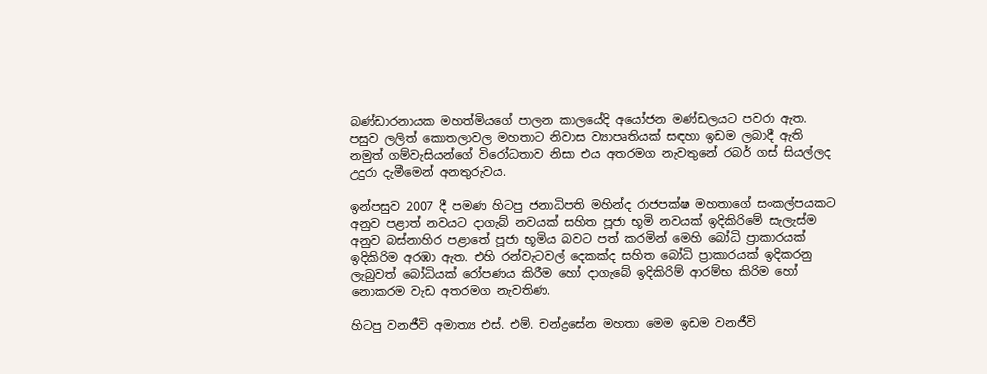බණ්ඩාරනායක මහත්මියගේ පාලන කාලයේදි අයෝජන මණ්ඩලයට පවරා ඇත. පසුව ලලිත් කොතලාවල මහතාට නිවාස ව්‍යාපෘතියක් සඳහා ඉඩම ලබාදී ඇති නමුත් ගම්වැසියන්ගේ විරෝධතාව නිසා එය අතරමග නැවතුනේ රබර් ගස් සියල්ලද උදුරා දැමීමෙන් අනතුරුවය.

ඉන්පසුව 2007 දී පමණ හිටපු ජනාධිපති මහින්ද රාජපක්ෂ මහතාගේ සංකල්පයකට අනුව පළාත් නවයට දාගැබ් නවයක් සහිත පූජා භූමි නවයක් ඉදිකිරිමේ සැලැස්ම අනුව බස්නාහිර පළාතේ පූජා භූමිය බවට පත් කරමින් මෙහි බෝධි ප්‍රාකාරයක් ඉදිකිරිම අරඹා ඇත. එහි රන්වැටවල් දෙකක්ද සහිත බෝධි ප්‍රාකාරයක් ඉදිකරනු ලැබුවත් බෝධියක් රෝපණය කිරීම හෝ දාගැබේ ඉදිකිරිම් ආරම්භ කිරිම හෝ නොකරම වැඩ අතරමග නැවතිණ.

හිටපු වනජීවි අමාත්‍ය එස්. එම්. චන්ද්‍රසේන මහතා මෙම ඉඩම වනජීවි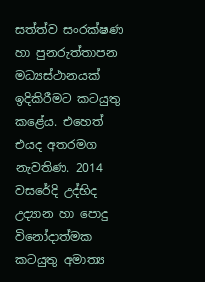සත්ත්ව සංරක්ෂණ හා පුනරුත්තාපන මධ්‍යස්ථානයක් ඉදිකිරීමට කටයුතු කළේය. එහෙත් එයද අතරමග නැවතිණ. 2014 වසරේදි උද්භිද උද්‍යාන හා පොදු විනෝදාත්මක කටයුතු අමාත්‍ය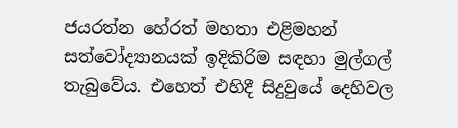ජයරත්න හේරත් මහතා එළිමහන් සත්වෝද්‍යානයක් ඉදිකිරිම සඳහා මුල්ගල් තැබුවේය. එහෙත් එහිදී සිදුවුයේ දෙහිවල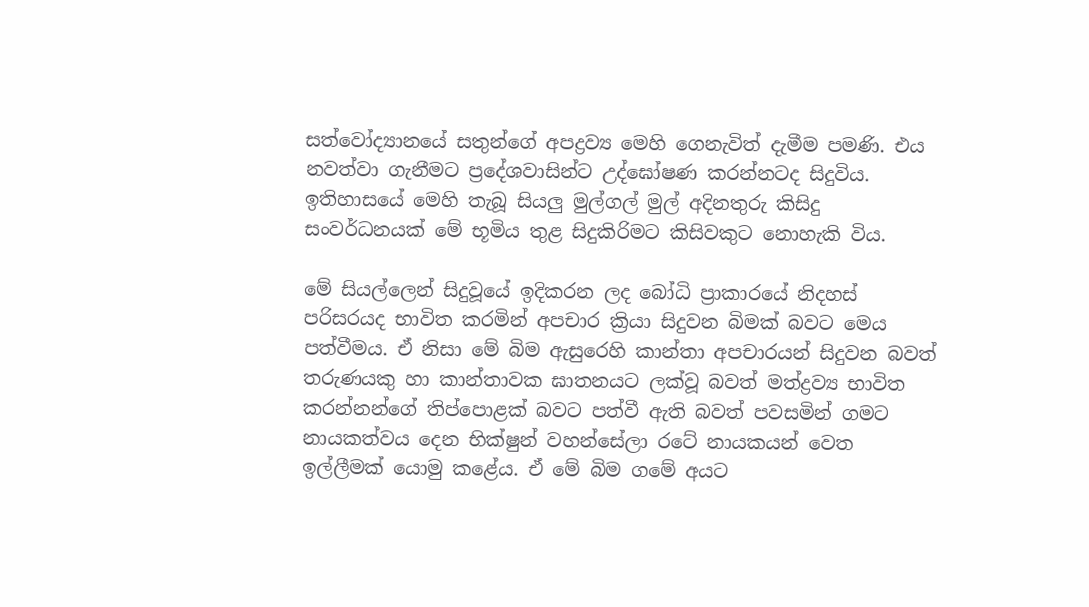සත්වෝද්‍යානයේ සතුන්ගේ අපද්‍රව්‍ය මෙහි ගෙනැවිත් දැමීම පමණි. එය නවත්වා ගැනීමට ප්‍රදේශවාසින්ට උද්ඝෝෂණ කරන්නටද සිදුවිය. ඉතිහාසයේ මෙහි තැබූ සියලු මුල්ගල් මුල් අදිනතුරු කිසිදු සංවර්ධනයක් මේ භූමිය තුළ සිදුකිරිමට කිසිවකුට නොහැකි විය.

මේ සියල්ලෙන් සිදුවූයේ ඉදිකරන ලද බෝධි ප්‍රාකාරයේ නිදහස් පරිසරයද භාවිත කරමින් අපචාර ක්‍රියා සිදුවන බිමක් බවට මෙය පත්වීමය. ඒ නිසා මේ බිම ඇසුරෙහි කාන්තා අපචාරයන් සිදුවන බවත් තරුණයකු හා කාන්තාවක ඝාතනයට ලක්වූ බවත් මත්ද්‍රව්‍ය භාවිත කරන්නන්ගේ තිප්පොළක් බවට පත්වී ඇති බවත් පවසමින් ගමට නායකත්වය දෙන භික්ෂුන් වහන්සේලා රටේ නායකයන් වෙත ඉල්ලීමක් යොමු කළේය. ඒ මේ බිම ගමේ අයට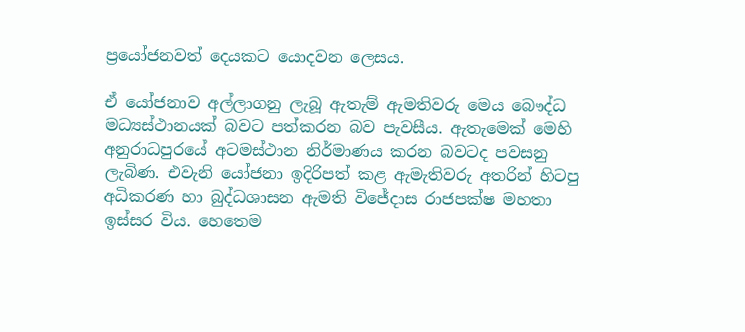ප්‍රයෝජනවත් දෙයකට යොදවන ලෙසය.

ඒ යෝජනාව අල්ලාගනු ලැබූ ඇතැම් ඇමතිවරු මෙය බෞද්ධ මධ්‍යස්ථානයක් බවට පත්කරන බව පැවසීය. ඇතැමෙක් මෙහි අනුරාධපුරයේ අටමස්ථාන නිර්මාණය කරන බවටද පවසනු ලැබිණ. එවැනි යෝජනා ඉදිරිපත් කළ ඇමැතිවරු අතරින් හිටපු අධිකරණ හා බුද්ධශාසන ඇමති විජේදාස රාජපක්ෂ මහතා ඉස්සර විය. හෙතෙම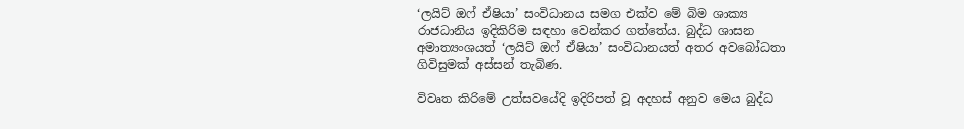‘ලයිට් ඔෆ් ඒෂියා’ සංවිධානය සමග එක්ව මේ බිම ශාක්‍ය රාජධානිය ඉදිකිරිම සඳහා වෙන්කර ගත්තේය. බුද්ධ ශාසන අමාත්‍යංශයත් ‘ලයිට් ඔෆ් ඒෂියා’ සංවිධානයත් අතර අවබෝධතා ගිවිසුමක් අස්සන් තැබිණ.

විවෘත කිරිමේ උත්සවයේදි ඉදිරිපත් වූ අදහස් අනුව මෙය බුද්ධ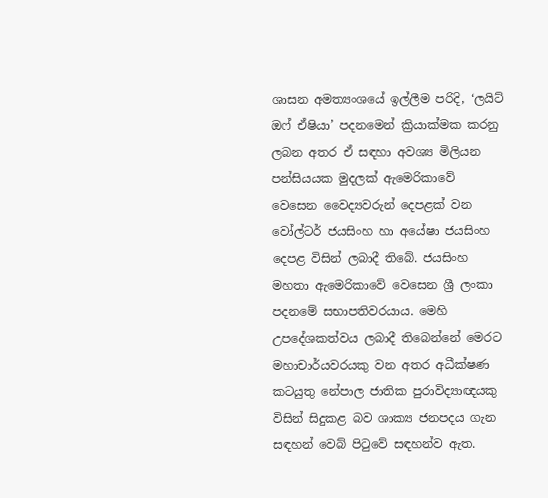ශාසන අමත්‍යංශයේ ඉල්ලීම පරිදි, ‘ලයිට් ඔෆ් ඒෂියා’ පදනමෙන් ක්‍රියාක්මක කරනු ලබන අතර ඒ සඳහා අවශ්‍ය මිලියන පන්සියයක මුදලක් ඇමෙරිකාවේ වෙසෙන වෛද්‍යවරුන් දෙපළක් වන වෝල්ටර් ජයසිංහ හා අයේෂා ජයසිංහ දෙපළ විසින් ලබාදී තිබේ. ජයසිංහ මහතා ඇමෙරිකාවේ වෙසෙන ශ්‍රී ලංකා පදනමේ සභාපතිවරයාය. මෙහි උපදේශකත්වය ලබාදී තිබෙන්නේ මෙරට මහාචාර්යවරයකු වන අතර අධීක්ෂණ කටයුතු නේපාල ජාතික පුරාවිද්‍යාඥයකු විසින් සිදුකළ බව ශාක්‍ය ජනපදය ගැන සඳහන් වෙබ් පිටුවේ සඳහන්ව ඇත.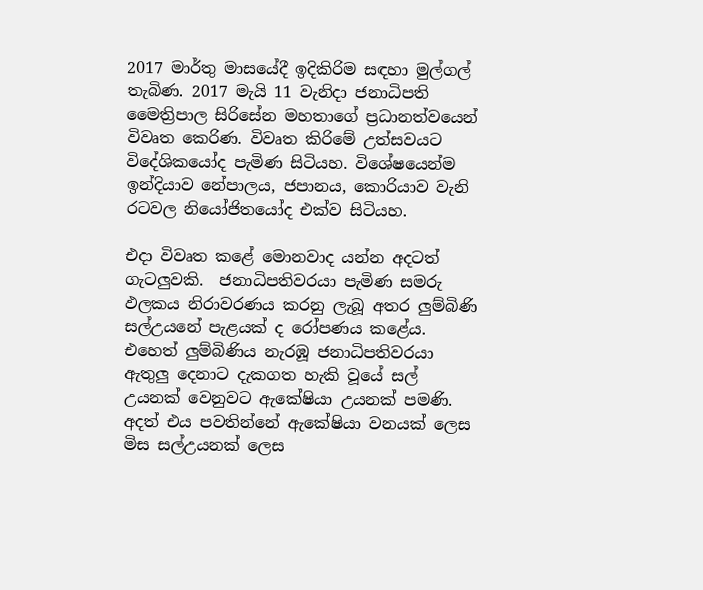2017 මාර්තු මාසයේදී ඉදිකිරිම සඳහා මුල්ගල් තැබිණ. 2017 මැයි 11 වැනිදා ජනාධිපති මෛත්‍රිපාල සිරිසේන මහතාගේ ප්‍රධානත්වයෙන් විවෘත කෙරිණ. විවෘත කිරිමේ උත්සවයට විදේශිකයෝද පැමිණ සිටියහ. විශේෂයෙන්ම ඉන්දියාව නේපාලය, ජපානය, කොරියාව වැනි රටවල නියෝජිතයෝද එක්ව සිටියහ.

එදා විවෘත කළේ මොනවාද යන්න අදටත් ගැටලුවකි.  ජනාධිපතිවරයා පැමිණ සමරු ඵලකය නිරාවරණය කරනු ලැබූ අතර ලුම්බිණි සල්උයනේ පැළයක් ද රෝපණය කළේය. එහෙත් ලුම්බිණිය නැරඹූ ජනාධිපතිවරයා ඇතුලු දෙනාට දැකගත හැකි වූයේ සල් උයනක් වෙනුවට ඇකේෂියා උයනක් පමණි. අදත් එය පවතින්නේ ඇකේෂියා වනයක් ලෙස මිස සල්උයනක් ලෙස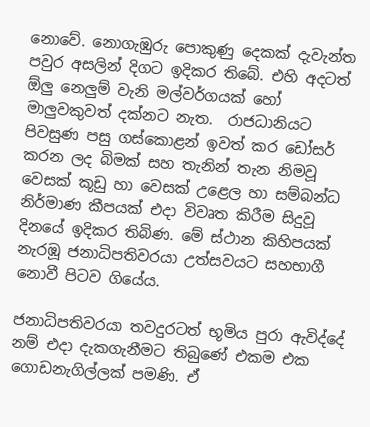නොවේ. නොගැඹුරු පොකුණු දෙකක් දැවැන්ත පවුර අසලින් දිගට ඉදිකර තිබේ. එහි අදටත් ඕලු නෙලුම් වැනි මල්වර්ගයක් හෝ මාලුවකුවත් දක්නට නැත.  රාජධානියට පිවසුණ පසු ගස්කොළන් ඉවත් කර ඩෝසර් කරන ලද බිමක් සහ තැනින් තැන නිමවූ වෙසක් කූඩු හා වෙසක් උළෙල හා සම්බන්ධ නිර්මාණ කීපයක් එදා විවෘත කිරීම සිදුවූ දිනයේ ඉදිකර තිබිණ. මේ ස්ථාන කිහිපයක් නැරඹූ ජනාධිපතිවරයා උත්සවයට සහභාගී නොවී පිටව ගියේය.

ජනාධිපතිවරයා තවදුරටත් භූමිය පුරා ඇවිද්දේ නම් එදා දැකගැනීමට තිබුණේ එකම එක ගොඩනැගිල්ලක් පමණි. ඒ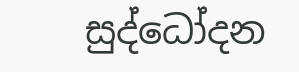සුද්ධෝදන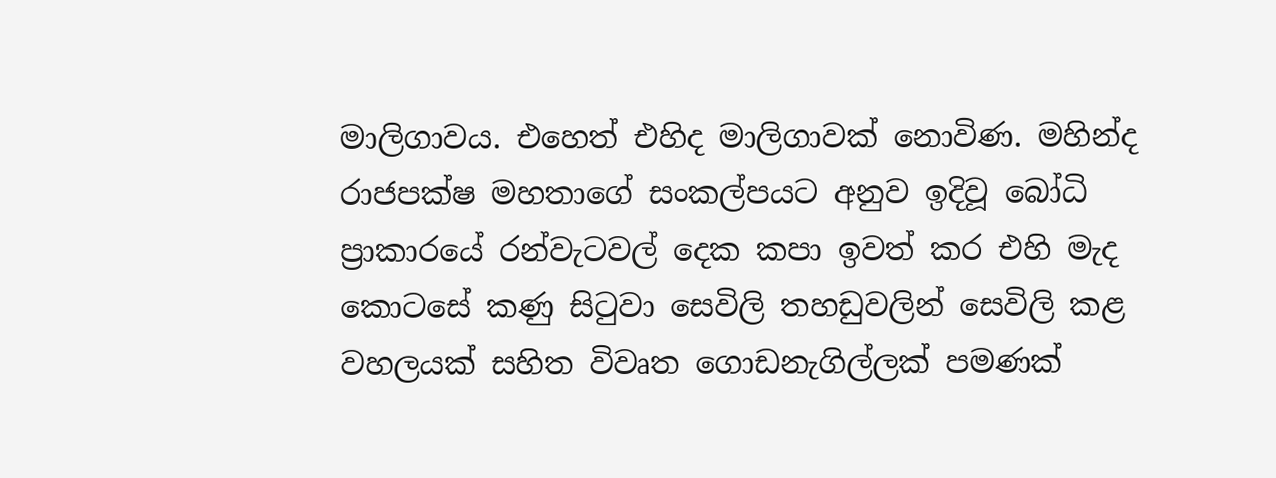මාලිගාවය. එහෙත් එහිද මාලිගාවක් නොවිණ. මහින්ද රාජපක්ෂ මහතාගේ සංකල්පයට අනුව ඉදිවූ බෝධි ප්‍රාකාරයේ රන්වැටවල් දෙක කපා ඉවත් කර එහි මැද කොටසේ කණු සිටුවා සෙවිලි තහඩුවලින් සෙවිලි කළ වහලයක් සහිත විවෘත ගොඩනැගිල්ලක් පමණක්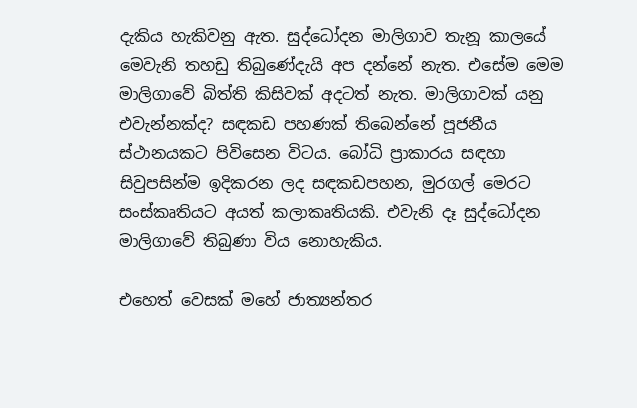දැකිය හැකිවනු ඇත. සුද්ධෝදන මාලිගාව තැනූ කාලයේ මෙවැනි තහඩු තිබුණේදැයි අප දන්නේ නැත. එසේම මෙම මාලිගාවේ බිත්ති කිසිවක් අදටත් නැත. මාලිගාවක් යනු එවැන්නක්ද? සඳකඩ පහණක් තිබෙන්නේ පූජනීය ස්ථානයකට පිවිසෙන විටය. බෝධි ප්‍රාකාරය සඳහා සිවුපසින්ම ඉදිකරන ලද සඳකඩපහන, මුරගල් මෙරට සංස්කෘතියට අයත් කලාකෘතියකි. එවැනි දෑ සුද්ධෝදන මාලිගාවේ තිබුණා විය නොහැකිය.

එහෙත් වෙසක් මහේ ජාත්‍යන්තර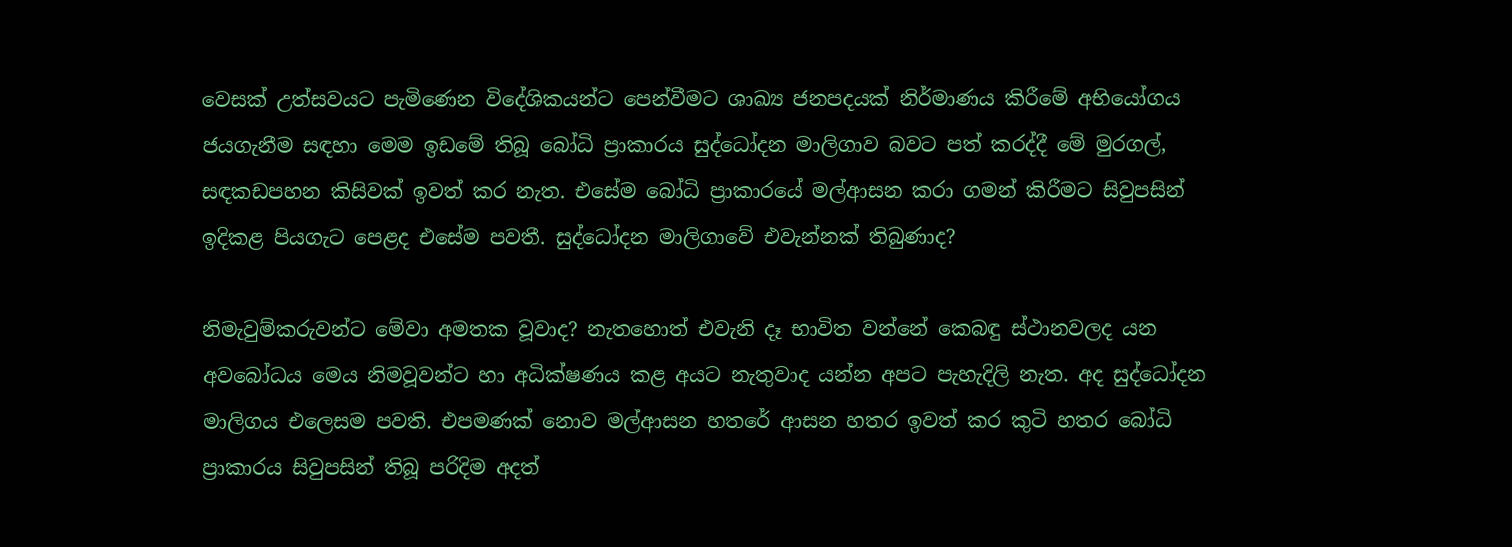වෙසක් උත්සවයට පැමිණෙන විදේශිකයන්ට පෙන්වීමට ශාඛ්‍ය ජනපදයක් නිර්මාණය කිරීමේ අභියෝගය ජයගැනීම සඳහා මෙම ඉඩමේ තිබූ බෝධි ප්‍රාකාරය සුද්ධෝදන මාලිගාව බවට පත් කරද්දී මේ මුරගල්, සඳකඩපහන කිසිවක් ඉවත් කර නැත. එසේම බෝධි ප්‍රාකාරයේ මල්ආසන කරා ගමන් කිරීමට සිවුපසින් ඉදිකළ පියගැට පෙළද එසේම පවතී. සුද්ධෝදන මාලිගාවේ එවැන්නක් තිබුණාද?

නිමැවුම්කරුවන්ට මේවා අමතක වූවාද? නැතහොත් එවැනි දෑ භාවිත වන්නේ කෙබඳු ස්ථානවලද යන අවබෝධය මෙය නිමවූවන්ට හා අධික්ෂණය කළ අයට නැතුවාද යන්න අපට පැහැදිලි නැත. අද සුද්ධෝදන මාලිගය එලෙසම පවති. එපමණක් නොව මල්ආසන හතරේ ආසන හතර ඉවත් කර කුටි හතර බෝධි ප්‍රාකාරය සිවුපසින් තිබූ පරිදිම අදත්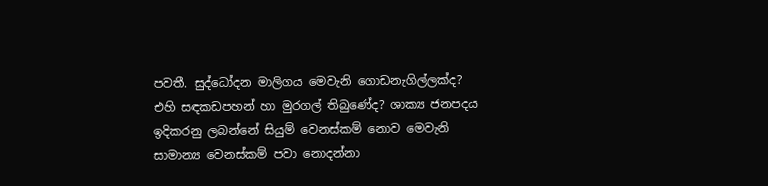පවතී. සුද්ධෝදන මාලිගය මෙවැනි ගොඩනැගිල්ලක්ද? එහි සඳකඩපහන් හා මුරගල් තිබුණේද? ශාක්‍ය ජනපදය ඉදිකරනු ලබන්නේ සියුම් වෙනස්කම් නොව මෙවැනි සාමාන්‍ය වෙනස්කම් පවා නොදන්නා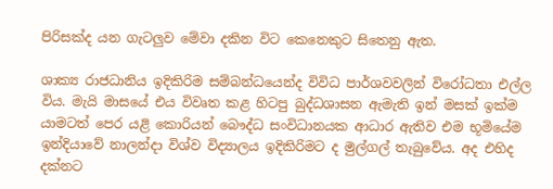පිරිසක්ද යන ගැටලුව මේවා දකින විට කෙනෙකුට සිතෙනු ඇත.

ශාක්‍ය රාජධානිය ඉදිකිරිම සම්බන්ධයෙන්ද විවිධ පාර්ශවවලින් විරෝධතා එල්ල විය. මැයි මාසයේ එය විවෘත කළ හිටපු බුද්ධශාසන ඇමැති ඉන් මසක් ඉක්ම යාමටත් පෙර යළි කොරියන් බෞද්ධ සංවිධානයක ආධාර ඇතිව එම භූමියේම ඉන්දියාවේ නාලන්දා විශ්ව විද්‍යාලය ඉදිකිරිමට ද මුල්ගල් තැබුවේය. අද එහිද දක්නට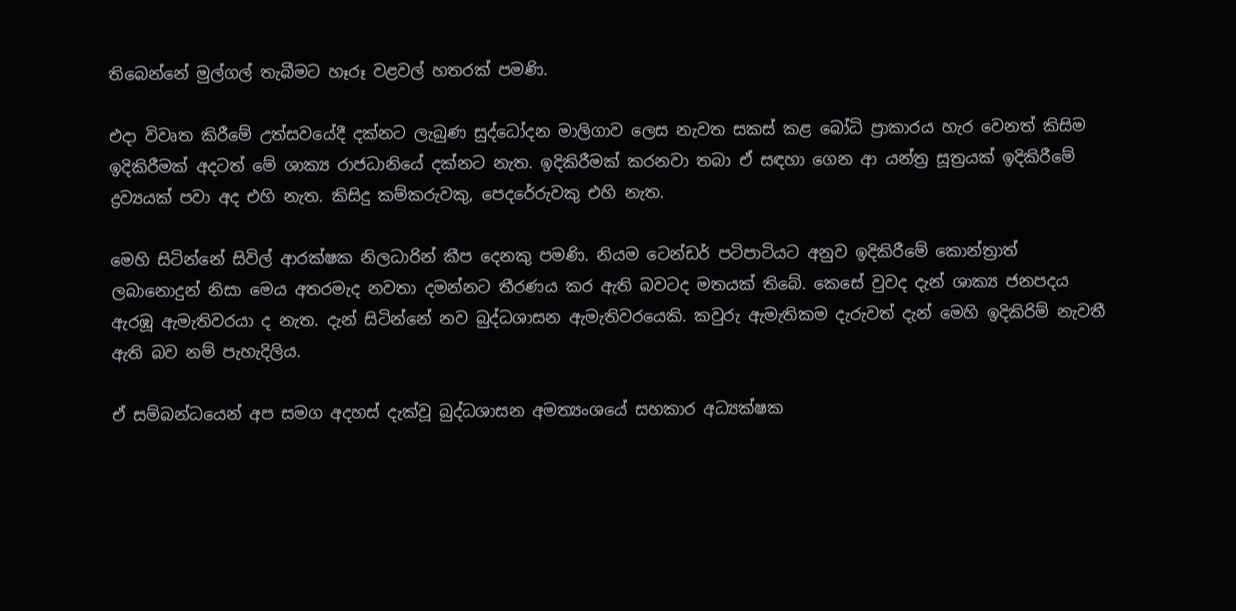තිබෙන්නේ මුල්ගල් තැබීමට හෑරූ වළවල් හතරක් පමණි.

එදා විවෘත කිරීමේ උත්සවයේදී දක්නට ලැබුණ සුද්ධෝදන මාලිගාව ලෙස නැවත සකස් කළ බෝධි ප්‍රාකාරය හැර වෙනත් කිසිම ඉදිකිරීමක් අදටත් මේ ශාක්‍ය රාජධානියේ දක්නට නැත. ඉදිකිරීමක් කරනවා තබා ඒ සඳහා ගෙන ආ යන්ත්‍ර සූත්‍රයක් ඉදිකිරීමේ ද්‍රව්‍යයක් පවා අද එහි නැත. කිසිදු කම්කරුවකු, පෙදරේරුවකු එහි නැත.

මෙහි සිටින්නේ සිවිල් ආරක්ෂක නිලධාරින් කීප දෙනකු පමණි. නියම ටෙන්ඩර් පටිපාටියට අනුව ඉදිකිරීමේ කොන්ත්‍රාත් ලබානොදුන් නිසා මෙය අතරමැද නවතා දමන්නට තීරණය කර ඇති බවටද මතයක් තිබේ. කෙසේ වුවද දැන් ශාක්‍ය ජනපදය ඇරඹූ ඇමැතිවරයා ද නැත. දැන් සිටින්නේ නව බුද්ධශාසන ඇමැතිවරයෙකි. කවුරු ඇමැතිකම දැරුවත් දැන් මෙහි ඉදිකිරිම් නැවතී ඇති බව නම් පැහැදිලිය.

ඒ සම්බන්ධයෙන් අප සමග අදහස් දැක්වූ බුද්ධශාසන අමත්‍යංශයේ සහකාර අධ්‍යක්ෂක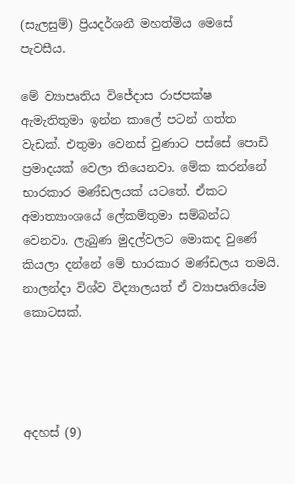(සැලසුම්) ප්‍රියදර්ශනී මහත්මිය මෙසේ පැවසීය.

මේ ව්‍යාපෘතිය විජේදාස රාජපක්ෂ ඇමැතිතුමා ඉන්න කාලේ පටන් ගත්ත වැඩක්. එතුමා වෙනස් වුණාට පස්සේ පොඩි ප්‍රමාදයක් වෙලා තියෙනවා. මේක කරන්නේ භාරකාර මණ්ඩලයක් යටතේ. ඒකට අමාත්‍යාංශයේ ලේකම්තුමා සම්බන්ධ වෙනවා. ලැබුණ මුදල්වලට මොකද වුණේ කියලා දන්නේ මේ භාරකාර මණ්ඩලය තමයි. නාලන්දා විශ්ව විද්‍යාලයත් ඒ ව්‍යාපෘතියේම කොටසක්.




අදහස් (9)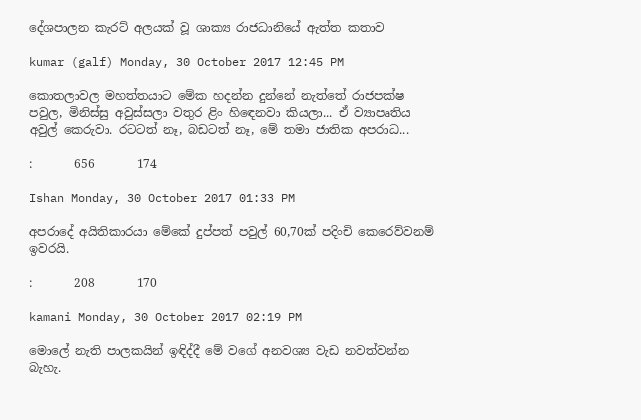දේශපාලන කැරට් අලයක් වූ ශාක්‍ය රාජධානියේ ඇත්ත කතාව

kumar (galf) Monday, 30 October 2017 12:45 PM

කොතලාවල මහත්තයාට මේක හදන්න දුන්නේ නැත්තේ රාජපක්ෂ පවුල, මිනිස්සු අවුස්සලා වතුර ළිං හිඳෙනවා කියලා... ඒ ව්‍යාපෘතිය අවුල් කෙරුවා. රටටත් නෑ, බඩටත් නෑ, මේ තමා ජාතික අපරාධ...

:       656       174

Ishan Monday, 30 October 2017 01:33 PM

අපරාදේ අයිතිකාරයා මේකේ දුප්පත් පවුල් 60,70ක් පදිංචි කෙරෙව්වනම් ඉවරයි.

:       208       170

kamani Monday, 30 October 2017 02:19 PM

මොලේ නැති පාලකයින් ඉඳිද්දී මේ වගේ අනවශ්‍ය වැඩ නවත්වන්න බැහැ.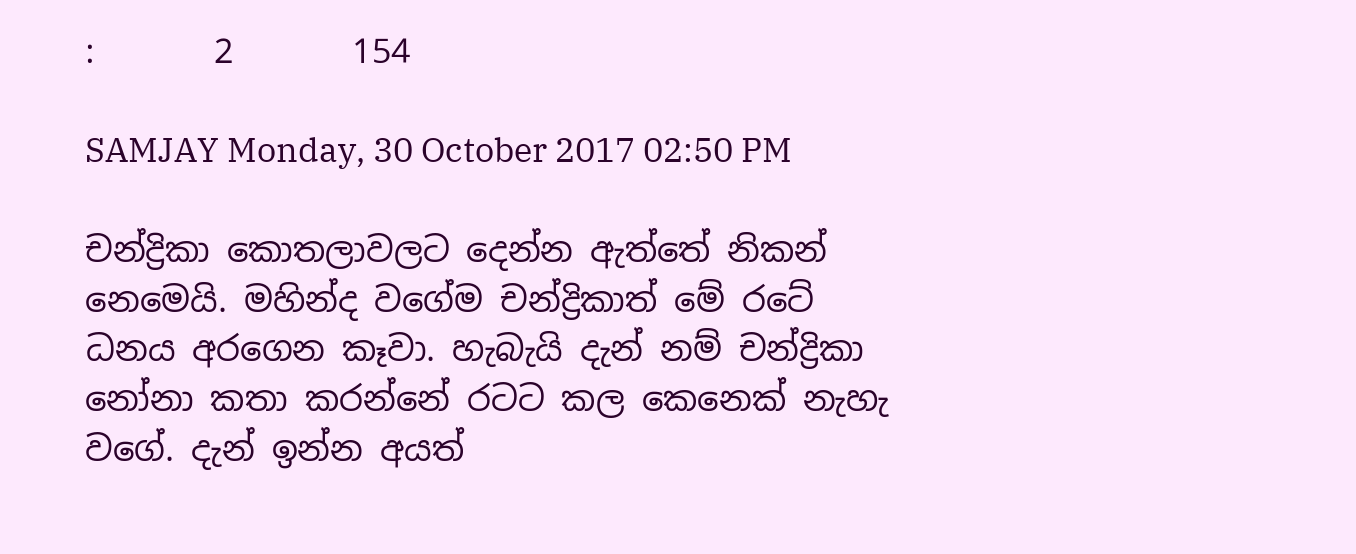:       2       154

SAMJAY Monday, 30 October 2017 02:50 PM

චන්ද්‍රිකා කොතලාවලට දෙන්න ඇත්තේ නිකන් නෙමෙයි. මහින්ද වගේම චන්ද්‍රිකාත් මේ රටේ ධනය අරගෙන කෑවා. හැබැයි දැන් නම් චන්ද්‍රිකා නෝනා කතා කරන්නේ රටට කල කෙනෙක් නැහැ වගේ. දැන් ඉන්න අයත්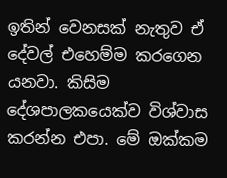ඉතින් වෙනසක් නැතුව ඒ දේවල් එහෙම්ම කරගෙන යනවා. කිසිම දේශපාලකයෙක්ව විශ්වාස කරන්න එපා. මේ ඔක්කම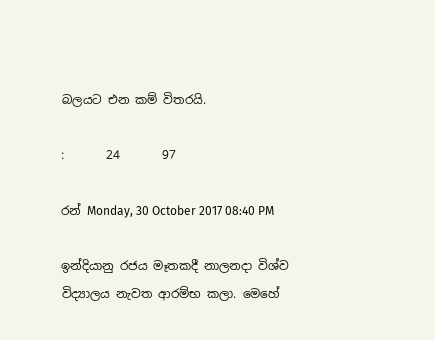බලයට එන කම් විතරයි.

:       24       97

රන් Monday, 30 October 2017 08:40 PM

ඉන්දියානු රජය මෑතකදී නාලනදා විශ්ව විද්‍යාලය නැවත ආරම්භ කලා. මෙහේ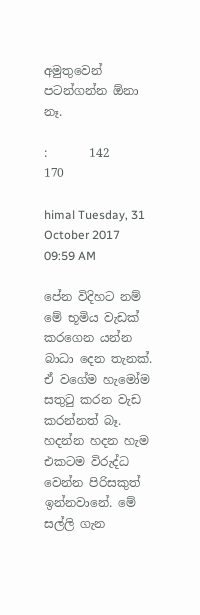අමුතුවෙන් පටන්ගන්න ඕනා නෑ.

:       142       170

himal Tuesday, 31 October 2017 09:59 AM

පේන විදිහට නම් මේ භූමිය වැඩක් කරගෙන යන්න බාධා දෙන තැනක්. ඒ වගේම හැමෝම සතු‍ටු කරන වැඩ කරන්නත් බෑ. හදන්න හදන හැම එකටම විරුද්ධ වෙන්න පිරිසකුත් ඉන්නවානේ. මේ සල්ලි ගැන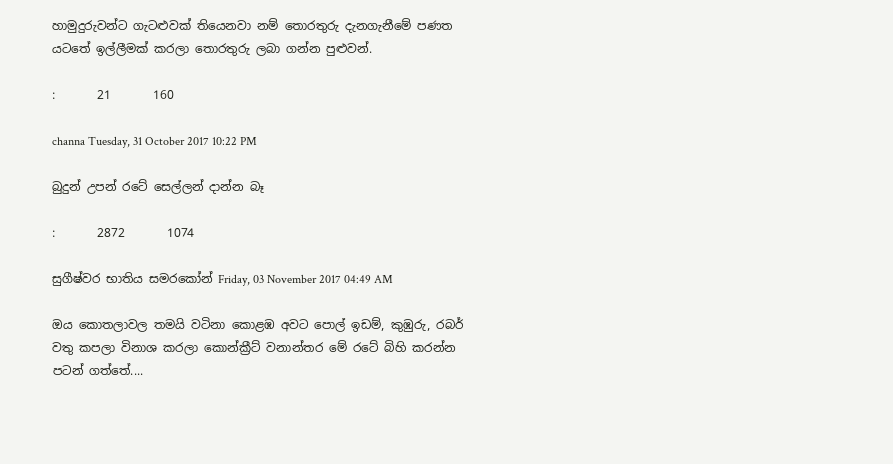හාමුදුරුවන්ට ගැටළුවක් තියෙනවා නම් තොරතුරු දැනගැනීමේ පණත යටතේ ඉල්ලීමක් කරලා තොරතුරු ලබා ගන්න පුළුවන්.

:       21       160

channa Tuesday, 31 October 2017 10:22 PM

බුදුන් උපන් රටේ සෙල්ලන් දාන්න බෑ

:       2872       1074

සුගීෂ්වර භාතිය සමරකෝන් Friday, 03 November 2017 04:49 AM

ඔය කොතලාවල තමයි වටිනා කොළඹ අවට පොල් ඉඩම්, කුඹුරු, රබර් වතු කපලා විනාශ කරලා කොන්ක්‍රීට් වනාන්තර මේ රටේ බිහි කරන්න පටන් ගත්තේ....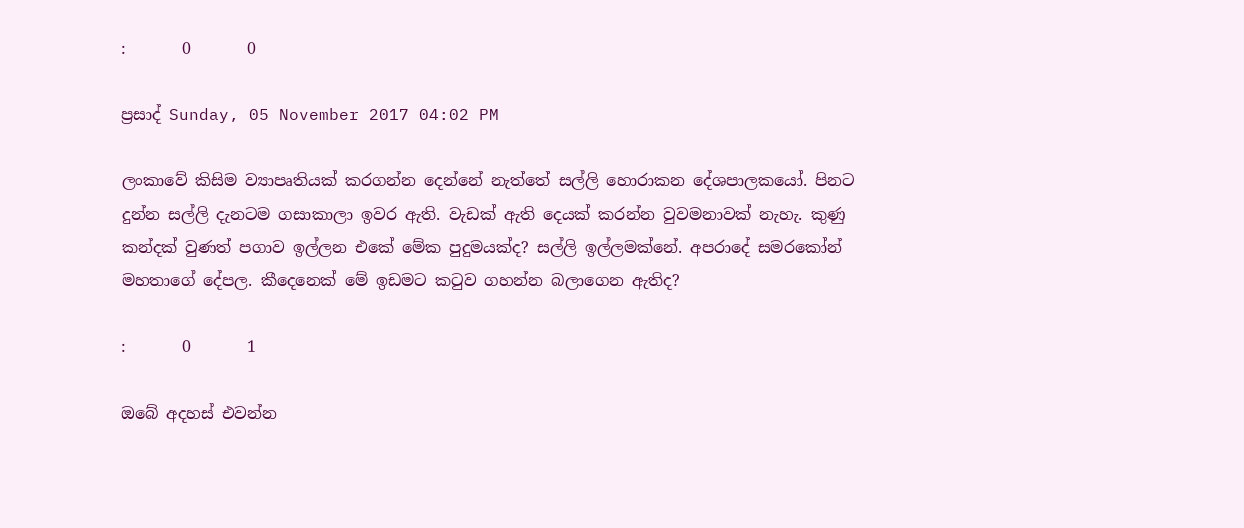:       0       0

ප්‍රසාද් Sunday, 05 November 2017 04:02 PM

ලංකාවේ කිසිම ව්‍යාපෘතියක් කරගන්න දෙන්නේ නැත්තේ සල්ලි හොරාකන දේශපාලකයෝ. පිනට දුන්න සල්ලි දැනටම ගසාකාලා ඉවර ඇති. වැඩක් ඇති දෙයක් කරන්න වුවමනාවක් නැහැ. කුණු කන්දක් වුණත් පගාව ඉල්ලන එකේ මේක පුදුමයක්ද? සල්ලි ඉල්ලමක්නේ. අපරාදේ සමරකෝන් මහතාගේ දේපල. කීදෙනෙක් මේ ඉඩමට කටුව ගහන්න බලාගෙන ඇතිද?

:       0       1

ඔබේ අදහස් එවන්න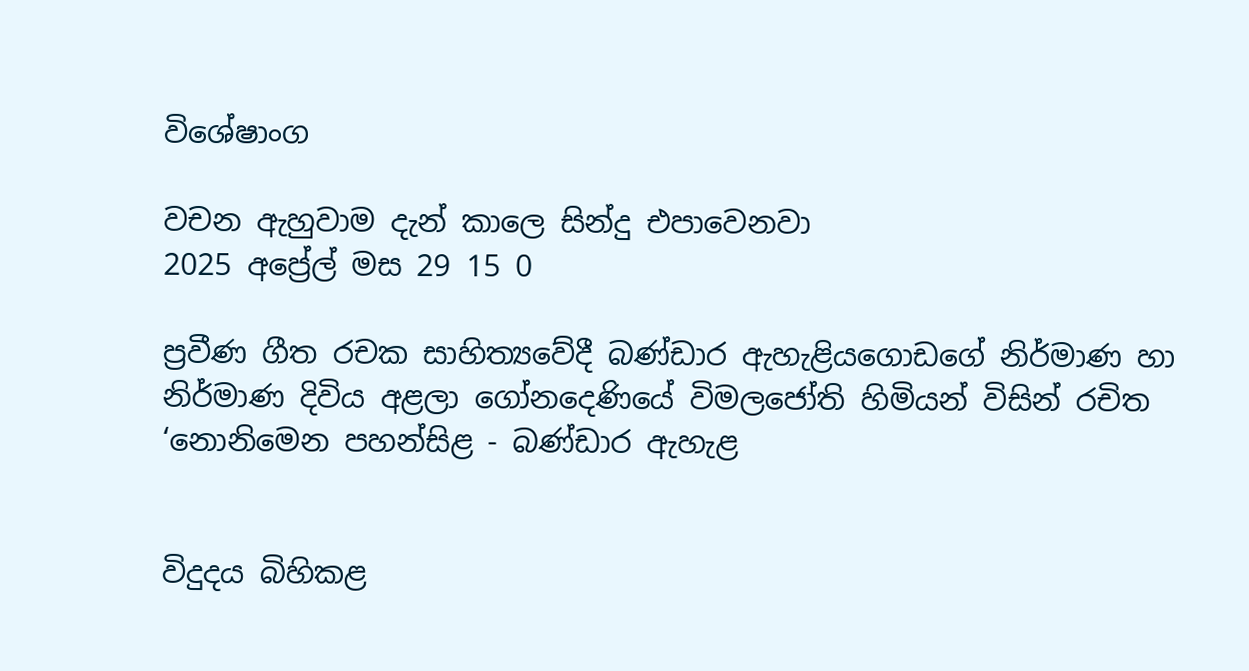විශේෂාංග

වචන ඇහුවාම දැන් කාලෙ සින්දු එපාවෙනවා
2025 අප්‍රේල් මස 29 15 0

ප්‍රවීණ ගීත රචක සාහිත්‍යවේදී බණ්ඩාර ඇහැළියගොඩගේ නිර්මාණ හා නිර්මාණ දිවිය අළලා ගෝනදෙණියේ විමලජෝති හිමියන් විසින් රචිත ‘නොනිමෙන පහන්සිළ - බණ්ඩාර ඇහැළ


විදුදය බිහිකළ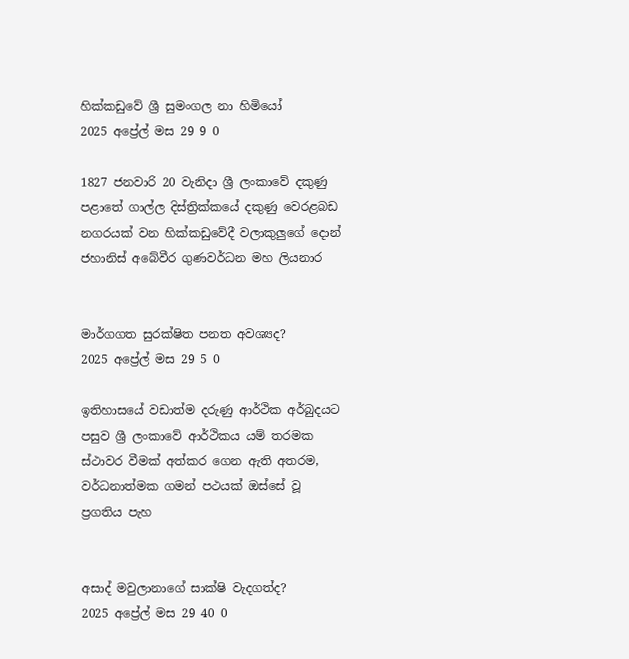හික්කඩුවේ ශ්‍රී සුමංගල නා හිමියෝ
2025 අප්‍රේල් මස 29 9 0

1827 ජනවාරි 20 වැනිදා ශ්‍රී ලංකාවේ දකුණු පළාතේ ගාල්ල දිස්ත්‍රික්කයේ දකුණු වෙරළබඩ නගරයක් වන හික්කඩුවේදී වලාකුලුගේ දොන් ජහානිස් අබේවීර ගුණවර්ධන මහ ලියනාර


මාර්ගගත සුරක්ෂිත පනත අවශ්‍යද?
2025 අප්‍රේල් මස 29 5 0

ඉතිහාසයේ වඩාත්ම දරුණු ආර්ථික අර්බුදයට පසුව ශ්‍රී ලංකාවේ ආර්ථිකය යම් තරමක ස්ථාවර වීමක් අත්කර ගෙන ඇති අතරම, වර්ධනාත්මක ගමන් පථයක් ඔස්සේ වූ ප්‍රගතිය පැහ


අසාද් මවුලානාගේ සාක්ෂි වැදගත්ද?
2025 අප්‍රේල් මස 29 40 0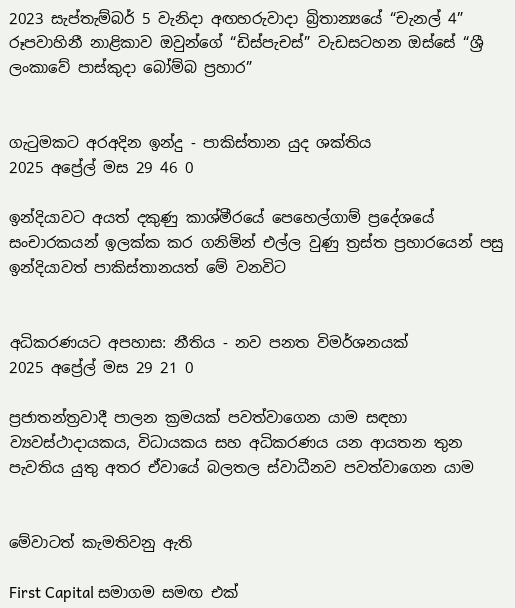2023 සැප්තැම්බර් 5 වැනිදා අඟහරුවාදා බ්‍රිතාන්‍යයේ “චැනල් 4” රූපවාහිනී නාළිකාව ඔවුන්ගේ “ඩිස්පැචස්” වැඩසටහන ඔස්සේ “ශ්‍රී ලංකාවේ පාස්කුදා බෝම්බ ප්‍රහාර”


ගැටුමකට අරඅදින ඉන්දු - පාකිස්තාන යුද ශක්තිය
2025 අප්‍රේල් මස 29 46 0

ඉන්දියාවට අයත් දකුණු කාශ්මීරයේ පෙහෙල්ගාම් ප්‍රදේශයේ සංචාරකයන් ඉලක්ක කර ගනිමින් එල්ල වුණු ත්‍රස්ත ප්‍රහාරයෙන් පසු ඉන්දියාවත් පාකිස්තානයත් මේ වනවිට


අධිකරණයට අපහාස: නීතිය - නව පනත විමර්ශනයක්
2025 අප්‍රේල් මස 29 21 0

ප්‍රජාතන්ත්‍රවාදී පාලන ක්‍රමයක් පවත්වාගෙන යාම සඳහා ව්‍යවස්ථාදායකය, විධායකය සහ අධිකරණය යන ආයතන තුන පැවතිය යුතු අතර ඒවායේ බලතල ස්වාධීනව පවත්වාගෙන යාම


මේවාටත් කැමතිවනු ඇති

First Capital සමාගම සමඟ එක්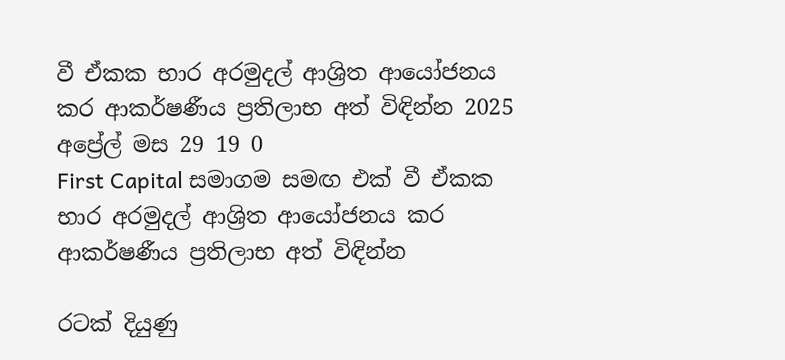වී ඒකක භාර අරමුදල් ආශ්‍රිත ආයෝජනය කර ආකර්ෂණීය ප්‍රතිලාභ අත් විඳින්න 2025 අප්‍රේල් මස 29 19 0
First Capital සමාගම සමඟ එක් වී ඒකක භාර අරමුදල් ආශ්‍රිත ආයෝජනය කර ආකර්ෂණීය ප්‍රතිලාභ අත් විඳින්න

රටක් දියුණු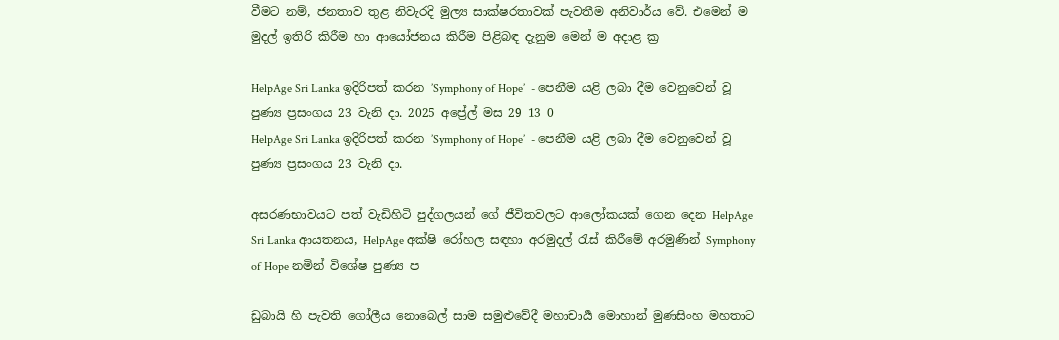වීමට නම්, ජනතාව තුළ නිවැරදි මුල්‍ය සාක්ෂරතාවක් පැවතීම අනිවාර්ය වේ. එමෙන් ම මුදල් ඉතිරි කිරීම හා ආයෝජනය කිරීම පිළිබඳ දැනුම මෙන් ම අදාළ ක්‍ර

HelpAge Sri Lanka ඉදිරිපත් කරන ’Symphony of Hope’  - පෙනීම යළි ලබා දීම වෙනුවෙන් වූ පුණ්‍ය ප්‍රසංගය 23 වැනි දා. 2025 අප්‍රේල් මස 29 13 0
HelpAge Sri Lanka ඉදිරිපත් කරන ’Symphony of Hope’  - පෙනීම යළි ලබා දීම වෙනුවෙන් වූ පුණ්‍ය ප්‍රසංගය 23 වැනි දා.

අසරණභාවයට පත් වැඩිහිටි පුද්ගලයන් ගේ ජීවිතවලට ආලෝකයක් ගෙන දෙන HelpAge Sri Lanka ආයතනය, HelpAge අක්ෂි රෝහල සඳහා අරමුදල් රැස් කිරීමේ අරමුණින් Symphony of Hope නමින් විශේෂ පුණ්‍ය ප

ඩුබායි හි පැවති ගෝලීය නොබෙල් සාම සමුළුවේදී මහාචාර්‍ය මොහාන් මුණසිංහ මහතාට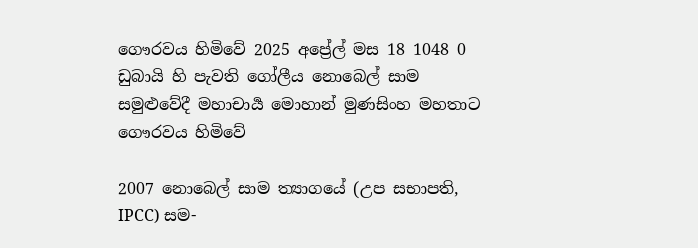ගෞරවය හිමිවේ 2025 අප්‍රේල් මස 18 1048 0
ඩුබායි හි පැවති ගෝලීය නොබෙල් සාම සමුළුවේදී මහාචාර්‍ය මොහාන් මුණසිංහ මහතාට ගෞරවය හිමිවේ

2007 නොබෙල් සාම ත්‍යාගයේ (උප සභාපති, IPCC) සම-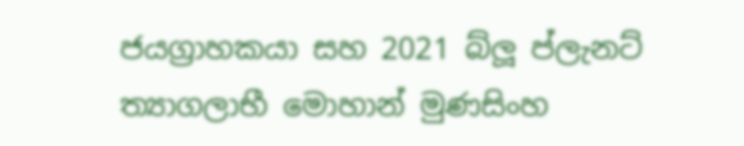ජයග්‍රාහකයා සහ 2021 බ්ලූ ප්ලැනට් ත්‍යාගලාභී මොහාන් මුණසිංහ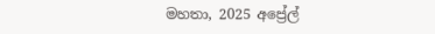මහතා, 2025 අප්‍රේල්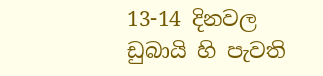13-14 දිනවල ඩුබායි හි පැවති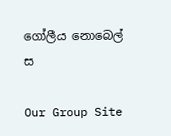ගෝලීය නොබෙල් ස

Our Group Site